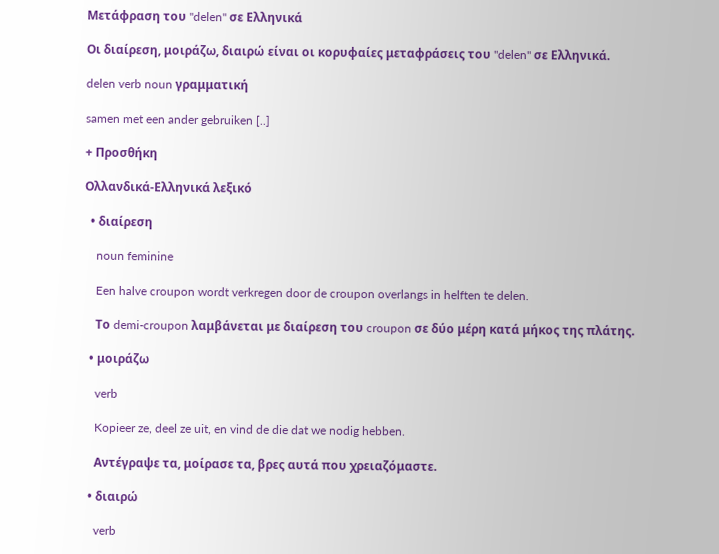Μετάφραση του "delen" σε Ελληνικά

Οι διαίρεση, μοιράζω, διαιρώ είναι οι κορυφαίες μεταφράσεις του "delen" σε Ελληνικά.

delen verb noun γραμματική

samen met een ander gebruiken [..]

+ Προσθήκη

Ολλανδικά-Ελληνικά λεξικό

  • διαίρεση

    noun feminine

    Een halve croupon wordt verkregen door de croupon overlangs in helften te delen.

    Το demi-croupon λαμβάνεται με διαίρεση του croupon σε δύο μέρη κατά μήκος της πλάτης.

  • μοιράζω

    verb

    Kopieer ze, deel ze uit, en vind de die dat we nodig hebben.

    Αντέγραψε τα, μοίρασε τα, βρες αυτά που χρειαζόμαστε.

  • διαιρώ

    verb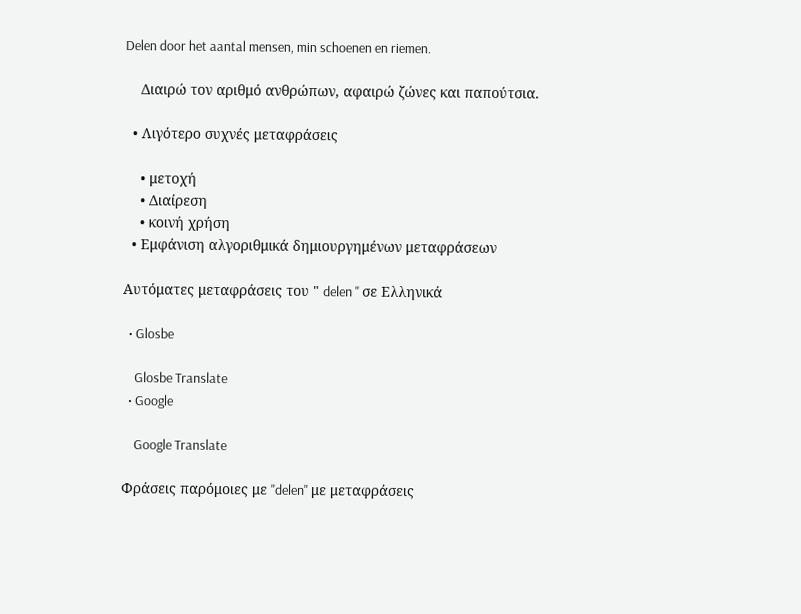Delen door het aantal mensen, min schoenen en riemen.

    Διαιρώ τον αριθμό ανθρώπων, αφαιρώ ζώνες και παπούτσια.

  • Λιγότερο συχνές μεταφράσεις

    • μετοχή
    • Διαίρεση
    • κοινή χρήση
  • Εμφάνιση αλγοριθμικά δημιουργημένων μεταφράσεων

Αυτόματες μεταφράσεις του " delen " σε Ελληνικά

  • Glosbe

    Glosbe Translate
  • Google

    Google Translate

Φράσεις παρόμοιες με "delen" με μεταφράσεις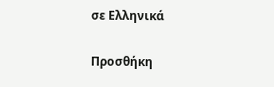σε Ελληνικά

Προσθήκη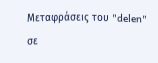Μεταφράσεις του "delen" σε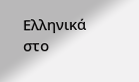Ελληνικά στο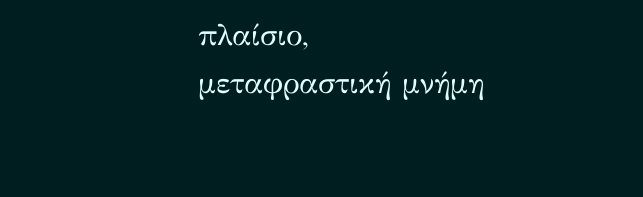πλαίσιο, μεταφραστική μνήμη